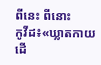ពីនេះ ពីនោះ
កូវីដ៖«ឃ្លាតកាយដើ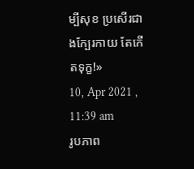ម្បីសុខ ប្រសើរជាងក្បែរកាយ តែកើតទុក្ខ!»
10, Apr 2021 , 11:39 am
រូបភាព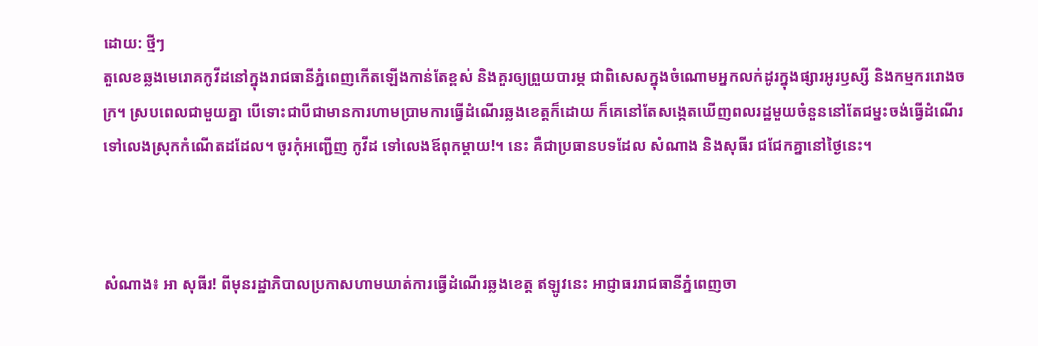ដោយ: ថ្មីៗ
តួលេខឆ្លងមេរោគកូវីដនៅក្នុងរាជធានីភ្នំពេញកើតឡើងកាន់តែខ្ពស់ និងគួរឲ្យព្រួយបារម្ភ ជាពិសេសក្នុងចំណោមអ្នកលក់ដូរក្នុងផ្សារអូរឫស្សី និងកម្មកររោងចក្រ។ ស្របពេលជាមួយគ្នា បើទោះជាបីជាមានការហាមប្រាមការធ្វើដំណើរឆ្លងខេត្តក៏ដោយ ក៏គេនៅតែសង្កេតឃើញពលរដ្ឋមួយចំនួននៅតែជម្នះចង់ធ្វើដំណើរទៅលេងស្រុកកំណើតដដែល។ ចូរកុំអញ្ជើញ កូវីដ ទៅលេងឪពុកម្តាយ!។ នេះ គឺជាប្រធានបទដែល សំណាង និងសុធីរ ជជែកគ្នានៅថ្ងៃនេះ។



សំណាង៖ អា សុធីរ! ពីមុនរដ្ឋាភិបាលប្រកាសហាមឃាត់ការធ្វើដំណើរឆ្លងខេត្ត ឥឡូវនេះ អាជ្ញាធររាជធានីភ្នំពេញចា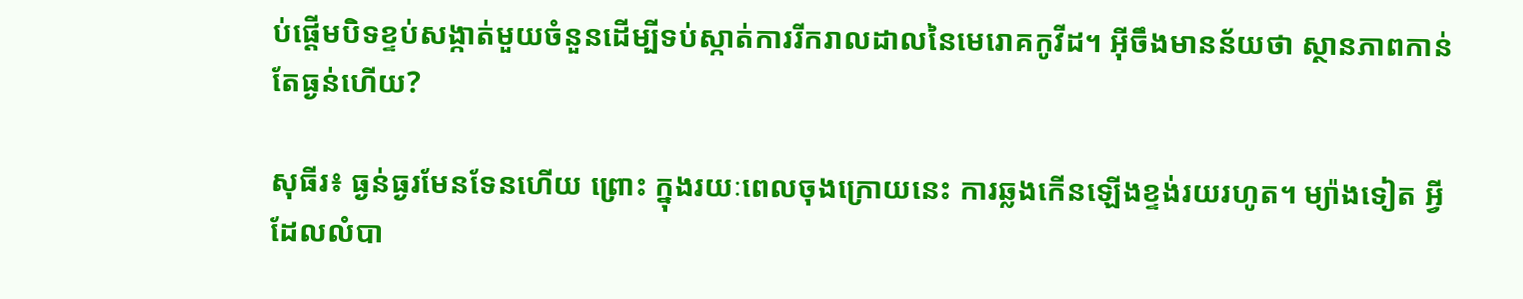ប់ផ្តើមបិទខ្ទប់សង្កាត់មួយចំនួនដើម្បីទប់ស្កាត់ការរីករាលដាលនៃមេរោគកូវីដ។ អ៊ីចឹងមានន័យថា ស្ថានភាពកាន់តែធ្ងន់ហើយ?

សុធីរ៖ ធ្ងន់ធ្ងរមែនទែនហើយ ព្រោះ ក្នុងរយៈពេលចុងក្រោយនេះ ការឆ្លងកើនឡើងខ្ទង់រយរហូត។ ម្យ៉ាងទៀត អ្វីដែលលំបា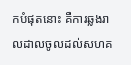កបំផុតនោះ គឺការឆ្លងរាលដាលចូលដល់សហគ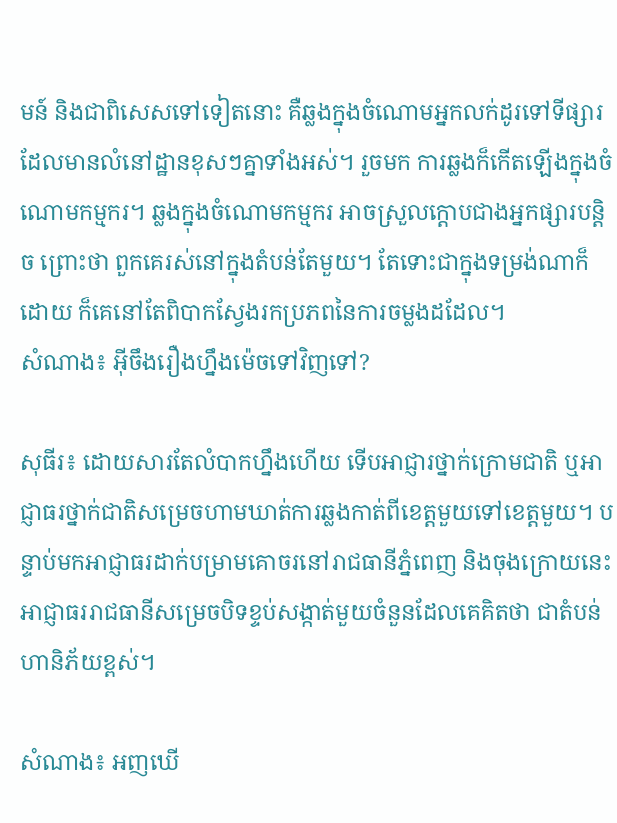មន៍ និងជាពិសេសទៅទៀតនោះ គឺឆ្លងក្នុងចំណោមអ្នកលក់ដូរទៅទីផ្សារដែលមានលំនៅដ្ឋានខុសៗគ្នាទាំងអស់។ រួចមក ការឆ្លងក៏កើតឡើងក្នុងចំណោមកម្មករ។ ឆ្លងក្នុងចំណោមកម្មករ អាចស្រួលក្តោបជាងអ្នកផ្សារបន្តិច ព្រោះថា ពួកគេរស់នៅក្នុងតំបន់តែមួយ។ តែទោះជាក្នុងទម្រង់ណាក៏ដោយ ក៏គេនៅតែពិបាកស្វែងរកប្រភពនៃការចម្លងដដែល។
សំណាង៖ អ៊ីចឹងរឿងហ្នឹងម៉េចទៅវិញទៅ?

សុធីរ៖ ដោយសារតែលំបាកហ្នឹងហើយ ទើបអាជ្ញារថ្នាក់ក្រោមជាតិ ឬអាជ្ញាធរថ្នាក់ជាតិសម្រេចហាមឃាត់ការឆ្លងកាត់ពីខេត្តមួយទៅខេត្តមួយ។ បន្ទាប់មកអាជ្ញាធរដាក់បម្រាមគោចរនៅរាជធានីភ្នំពេញ និងចុងក្រោយនេះ អាជ្ញាធររាជធានីសម្រេចបិទខ្ទប់សង្កាត់មួយចំនួនដែលគេគិតថា ជាតំបន់ហានិភ័យខ្ពស់។

សំណាង៖ អញឃើ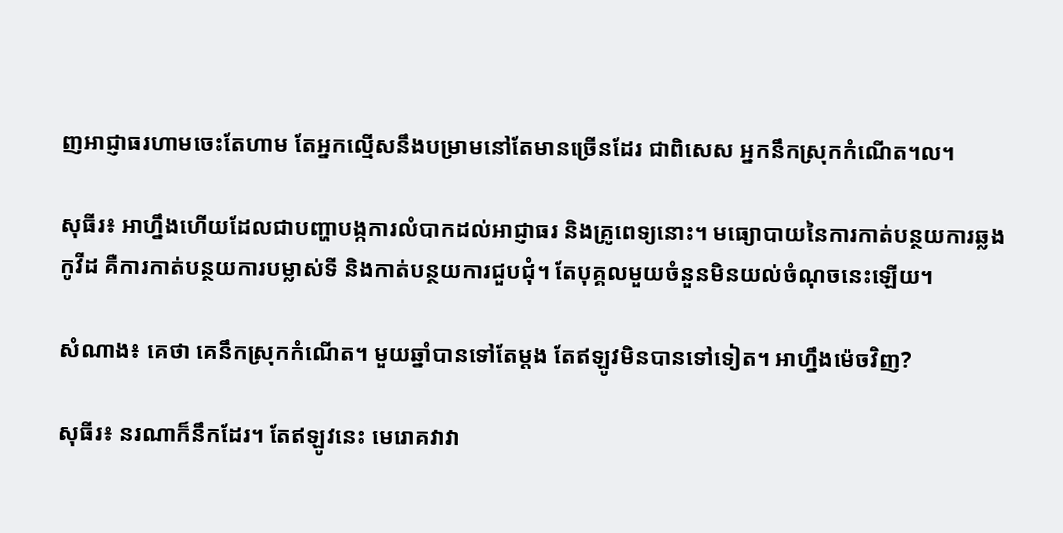ញអាជ្ញាធរហាមចេះតែហាម តែអ្នកល្មើសនឹងបម្រាមនៅតែមានច្រើនដែរ ជាពិសេស អ្នកនឹកស្រុកកំណើត។ល។

សុធីរ៖ អាហ្នឹងហើយដែលជាបញ្ហាបង្កការលំបាកដល់អាជ្ញាធរ និងគ្រូពេទ្យនោះ។ មធ្យោបាយនៃការកាត់បន្ថយការឆ្លងកូវីដ គឺការកាត់បន្ថយការបម្លាស់ទី និងកាត់បន្ថយការជួបជុំ។ តែបុគ្គលមួយចំនួនមិនយល់ចំណុចនេះឡើយ។

សំណាង៖ គេថា គេនឹកស្រុកកំណើត។ មួយឆ្នាំបានទៅតែម្តង តែឥឡូវមិនបានទៅទៀត។ អាហ្នឹងម៉េចវិញ?

សុធីរ៖ នរណាក៏នឹកដែរ។ តែឥឡូវនេះ មេរោគវាវា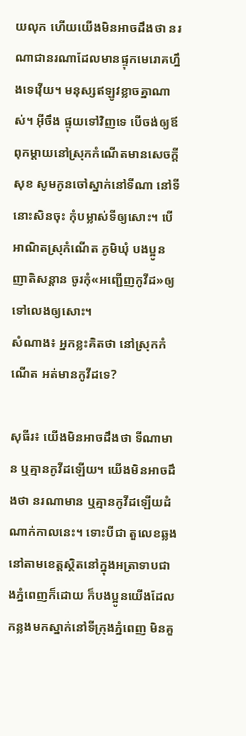យលុក ហើយយើងមិនអាចដឹងថា នរណាជានរណាដែលមានផ្ទុកមេរោគហ្នឹងទេវ៉ើយ។ មនុស្សឥឡូវខ្លាចគ្នាណាស់។ អ៊ីចឹង ផ្ទុយទៅវិញទេ បើចង់ឲ្យឪពុកម្តាយនៅស្រុកកំណើតមានសេចក្តីសុខ សូមកូនចៅស្នាក់នៅទីណា នៅទីនោះសិនចុះ កុំបម្លាស់ទីឲ្យសោះ។ បើអាណិតស្រុកំណើត ភូមិឃុំ បងប្អូន ញាតិសន្តាន ចូរកុំ«អញ្ជើញកូវីដ»ឲ្យទៅលេងឲ្យសោះ។
សំណាង៖ អ្នកខ្លះគិតថា នៅស្រុកកំណើត អត់មានកូវីដទេ?

សុធីរ៖ យើងមិនអាចដឹងថា ទីណាមាន ឬគ្មានកូវីដឡើយ។ យើងមិនអាចដឹងថា នរណាមាន ឬគ្មានកូវីដឡើយដំណាក់កាលនេះ។ ទោះបីជា តួលេខឆ្លងនៅតាមខេត្តស្ថិតនៅក្នុងអត្រាទាបជាងភ្នំពេញក៏ដោយ ក៏បងប្អូនយើងដែលកន្លងមកស្នាក់នៅទីក្រុងភ្នំពេញ មិនគួ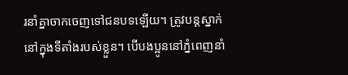រនាំគ្នាចាកចេញទៅជនបទឡើយ។ ត្រូវបន្តស្នាក់នៅក្នុងទីតាំងរបស់ខ្លួន។ បើបងប្អូននៅភ្នំពេញនាំ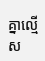គ្នាល្មើស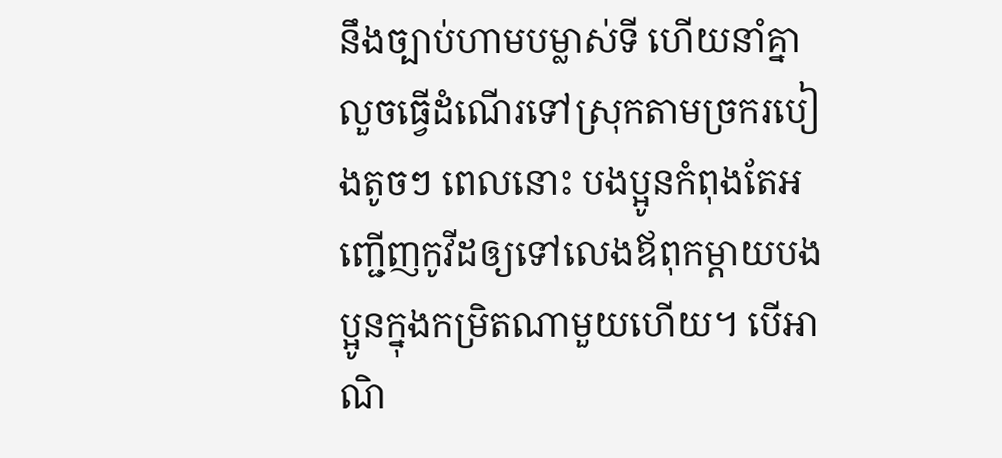នឹងច្បាប់ហាមបម្លាស់ទី ហើយនាំគ្នាលួចធ្វើដំណើរទៅស្រុកតាមច្រករបៀងតូចៗ ពេលនោះ បងប្អូនកំពុងតែអញ្ជើញកូវីដឲ្យទៅលេងឪពុកម្តាយបងប្អូនក្នុងកម្រិតណាមួយហើយ។ បើអាណិ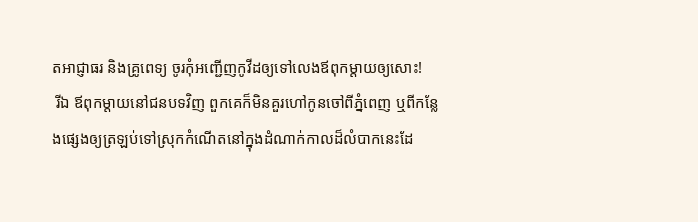តអាជ្ញាធរ និងគ្រូពេទ្យ ចូរកុំអញ្ជើញកូវីដឲ្យទៅលេងឪពុកម្តាយឲ្យសោះ!
 រីឯ ឪពុកម្តាយនៅជនបទវិញ ពួកគេក៏មិនគួរហៅកូនចៅពីភ្នំពេញ ឬពីកន្លែងផ្សេងឲ្យត្រឡប់ទៅស្រុកកំណើតនៅក្នុងដំណាក់កាលដ៏លំបាកនេះដែ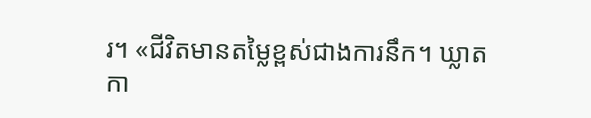រ។ «ជីវិតមានតម្លៃខ្ពស់ជាងការនឹក។ ឃ្លាតកា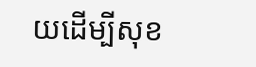យដើម្បីសុខ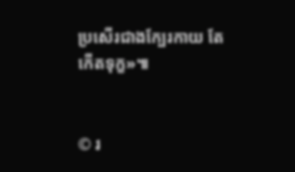ប្រសើរជាងក្បែរកាយ តែកើតទុក្ខ»៕


© រ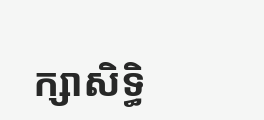ក្សាសិទ្ធិ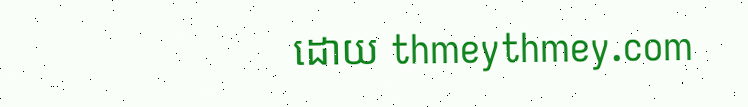ដោយ thmeythmey.com